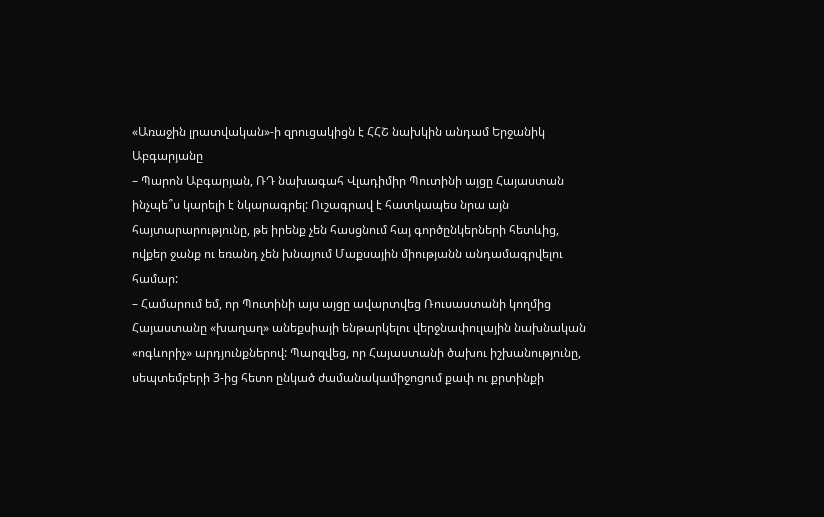«Առաջին լրատվական»-ի զրուցակիցն է ՀՀՇ նախկին անդամ Երջանիկ Աբգարյանը
– Պարոն Աբգարյան, ՌԴ նախագահ Վլադիմիր Պուտինի այցը Հայաստան ինչպե՞ս կարելի է նկարագրել: Ուշագրավ է հատկապես նրա այն հայտարարությունը, թե իրենք չեն հասցնում հայ գործընկերների հետևից, ովքեր ջանք ու եռանդ չեն խնայում Մաքսային միությանն անդամագրվելու համար:
– Համարում եմ, որ Պուտինի այս այցը ավարտվեց Ռուսաստանի կողմից Հայաստանը «խաղաղ» անեքսիայի ենթարկելու վերջնափուլային նախնական «ոգևորիչ» արդյունքներով: Պարզվեց, որ Հայաստանի ծախու իշխանությունը, սեպտեմբերի 3-ից հետո ընկած ժամանակամիջոցում քափ ու քրտինքի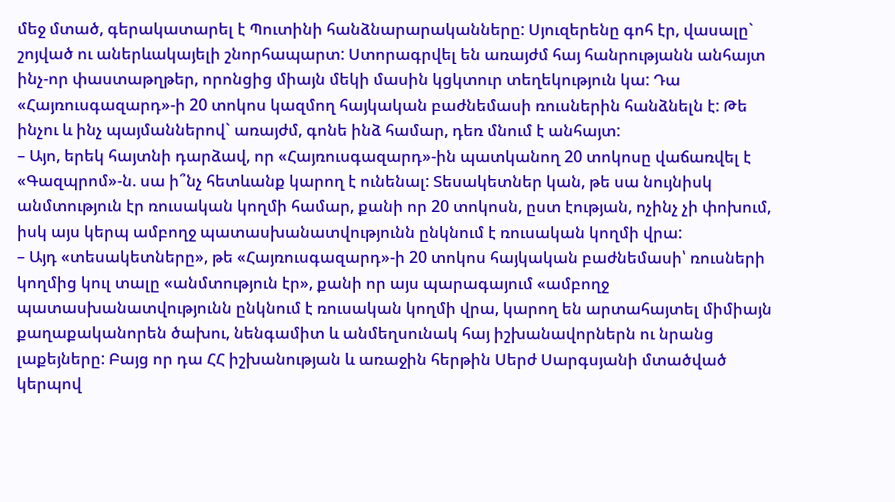մեջ մտած, գերակատարել է Պուտինի հանձնարարականները: Սյուզերենը գոհ էր, վասալը` շոյված ու աներևակայելի շնորհապարտ: Ստորագրվել են առայժմ հայ հանրությանն անհայտ ինչ-որ փաստաթղթեր, որոնցից միայն մեկի մասին կցկտուր տեղեկություն կա: Դա «Հայռուսգազարդ»-ի 20 տոկոս կազմող հայկական բաժնեմասի ռուսներին հանձնելն է: Թե ինչու և ինչ պայմաններով` առայժմ, գոնե ինձ համար, դեռ մնում է անհայտ:
– Այո, երեկ հայտնի դարձավ, որ «Հայռուսգազարդ»-ին պատկանող 20 տոկոսը վաճառվել է «Գազպրոմ»-ն. սա ի՞նչ հետևանք կարող է ունենալ: Տեսակետներ կան, թե սա նույնիսկ անմտություն էր ռուսական կողմի համար, քանի որ 20 տոկոսն, ըստ էության, ոչինչ չի փոխում, իսկ այս կերպ ամբողջ պատասխանատվությունն ընկնում է ռուսական կողմի վրա:
– Այդ «տեսակետները», թե «Հայռուսգազարդ»-ի 20 տոկոս հայկական բաժնեմասի՝ ռուսների կողմից կուլ տալը «անմտություն էր», քանի որ այս պարագայում «ամբողջ պատասխանատվությունն ընկնում է ռուսական կողմի վրա, կարող են արտահայտել միմիայն քաղաքականորեն ծախու, նենգամիտ և անմեղսունակ հայ իշխանավորներն ու նրանց լաքեյները: Բայց որ դա ՀՀ իշխանության և առաջին հերթին Սերժ Սարգսյանի մտածված կերպով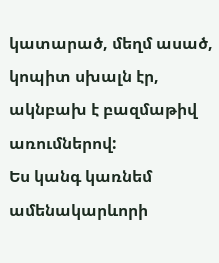կատարած, մեղմ ասած, կոպիտ սխալն էր, ակնբախ է բազմաթիվ առումներով:
Ես կանգ կառնեմ ամենակարևորի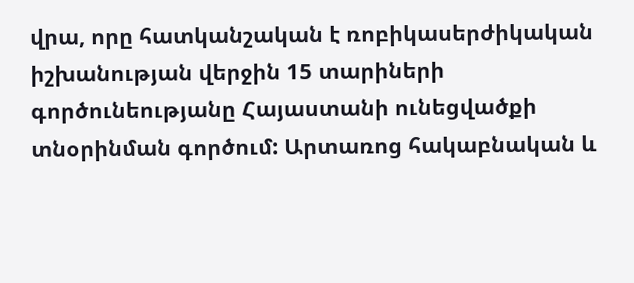վրա, որը հատկանշական է ռոբիկասերժիկական իշխանության վերջին 15 տարիների գործունեությանը Հայաստանի ունեցվածքի տնօրինման գործում: Արտառոց հակաբնական և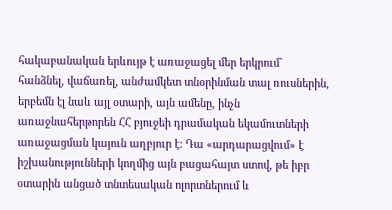հակաբանական երևույթ է առաջացել մեր երկրում` հանձնել, վաճառել, անժամկետ տնօրինման տալ ռուսներին, երբեմն էլ նաև այլ օտարի, այն ամենը, ինչն առաջնահերթորեն ՀՀ բյուջեի դրամական եկամուտների առաջացման կայուն աղբյուր է: Դա «արդարացվում» է իշխանությունների կողմից այն բացահայտ ստով, թե իբր օտարին անցած տնտեսական ոլորտներում և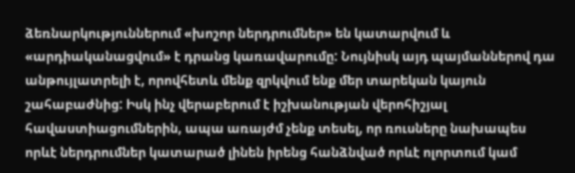ձեռնարկություններում «խոշոր ներդրումներ» են կատարվում և «արդիականացվում» է դրանց կառավարումը: Նույնիսկ այդ պայմաններով դա անթույլատրելի է, որովհետև մենք զրկվում ենք մեր տարեկան կայուն շահաբաժնից: Իսկ ինչ վերաբերում է իշխանության վերոհիշյալ հավաստիացումներին, ապա առայժմ չենք տեսել, որ ռուսները նախապես որևէ ներդրումներ կատարած լինեն իրենց հանձնված որևէ ոլորտում կամ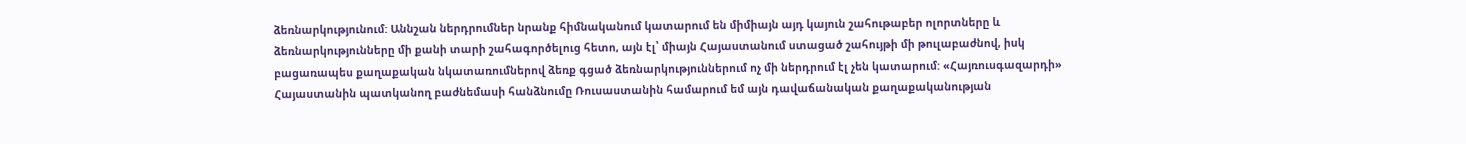ձեռնարկությունում: Աննշան ներդրումներ նրանք հիմնականում կատարում են միմիայն այդ կայուն շահութաբեր ոլորտները և ձեռնարկությունները մի քանի տարի շահագործելուց հետո, այն էլ՝ միայն Հայաստանում ստացած շահույթի մի թուլաբաժնով, իսկ բացառապես քաղաքական նկատառումներով ձեռք գցած ձեռնարկություններում ոչ մի ներդրում էլ չեն կատարում: «Հայռուսգազարդի» Հայաստանին պատկանող բաժնեմասի հանձնումը Ռուսաստանին համարում եմ այն դավաճանական քաղաքականության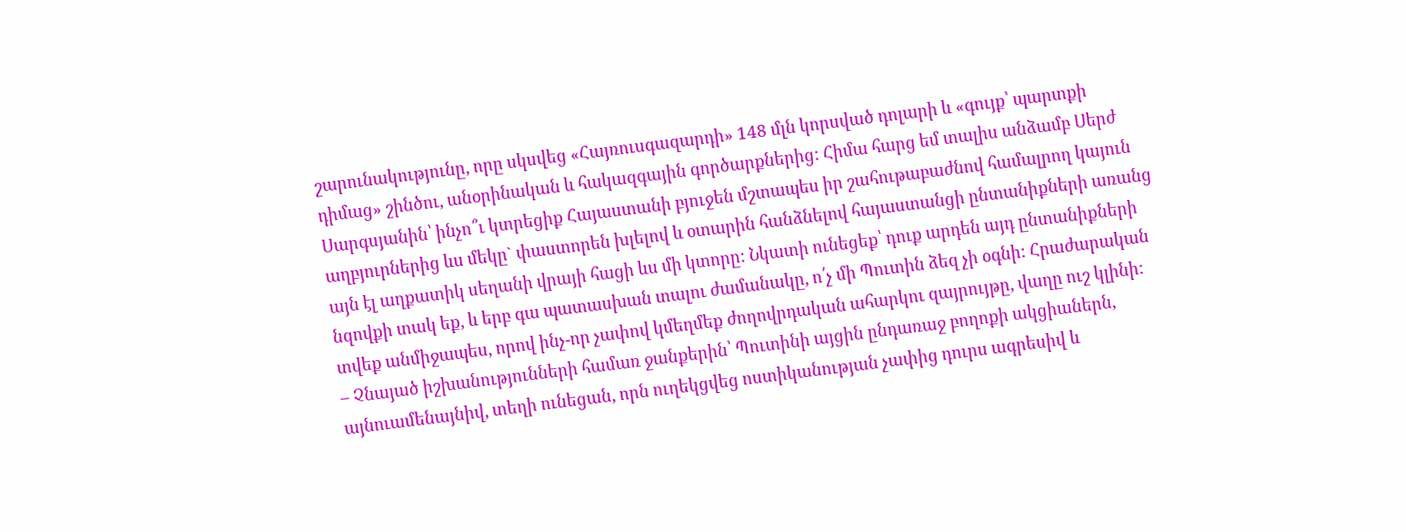շարունակությունը, որը սկսվեց «Հայռուսգազարդի» 148 մլն կորսված դոլարի և «գույք՝ պարտքի դիմաց» շինծու, անօրինական և հակազգային գործարքներից: Հիմա հարց եմ տալիս անձամբ Սերժ Սարգսյանին՝ ինչո՞ւ կտրեցիք Հայաստանի բյուջեն մշտապես իր շահութաբաժնով համալրող կայուն աղբյուրներից ևս մեկը` փաստորեն խլելով և օտարին հանձնելով հայաստանցի ընտանիքների առանց այն էլ աղքատիկ սեղանի վրայի հացի ևս մի կտորը: Նկատի ունեցեք՝ դուք արդեն այդ ընտանիքների նզովքի տակ եք, և երբ գա պատասխան տալու ժամանակը, ո՛չ մի Պուտին ձեզ չի օգնի: Հրաժարական տվեք անմիջապես, որով ինչ-որ չափով կմեղմեք ժողովրդական ահարկու զայրույթը, վաղը ուշ կլինի:
– Չնայած իշխանությունների համառ ջանքերին՝ Պուտինի այցին ընդառաջ բողոքի ակցիաներն, այնուամենայնիվ, տեղի ունեցան, որն ուղեկցվեց ոստիկանության չափից դուրս ագրեսիվ և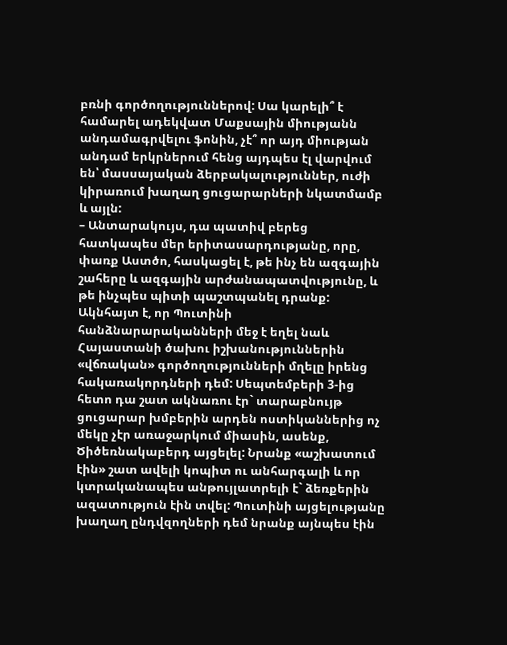բռնի գործողություններով: Սա կարելի՞ է համարել ադեկվատ Մաքսային միությանն անդամագրվելու ֆոնին, չէ՞ որ այդ միության անդամ երկրներում հենց այդպես էլ վարվում են՝ մասսայական ձերբակալություններ, ուժի կիրառում խաղաղ ցուցարարների նկատմամբ և այլն:
– Անտարակույս, դա պատիվ բերեց հատկապես մեր երիտասարդությանը, որը, փառք Աստծո, հասկացել է, թե ինչ են ազգային շահերը և ազգային արժանապատվությունը, և թե ինչպես պիտի պաշտպանել դրանք: Ակնհայտ է, որ Պուտինի հանձնարարականների մեջ է եղել նաև Հայաստանի ծախու իշխանություններին «վճռական» գործողությունների մղելը իրենց հակառակորդների դեմ: Սեպտեմբերի 3-ից հետո դա շատ ակնառու էր` տարաբնույթ ցուցարար խմբերին արդեն ոստիկաններից ոչ մեկը չէր առաջարկում միասին, ասենք, Ծիծեռնակաբերդ այցելել: Նրանք «աշխատում էին» շատ ավելի կոպիտ ու անհարգալի և որ կտրականապես անթույլատրելի է` ձեռքերին ազատություն էին տվել: Պուտինի այցելությանը խաղաղ ընդվզողների դեմ նրանք այնպես էին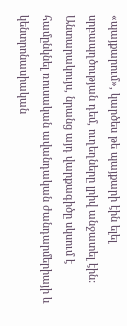«պայքարում», կարծես թե պայքարի էին ելել սրբապղծության դեմ, ուղեղները լրիվ անջատել էին: Անտարակույս, նրանց այդ վարքագիծը սկսում է համընկնել ռուսական ավանդական ժանդարմերիայի և կենտրոնասիական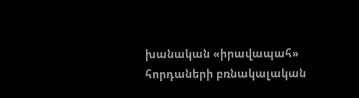խանական «իրավապահ» հորդաների բռնակալական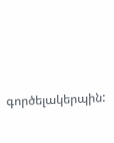գործելակերպին: